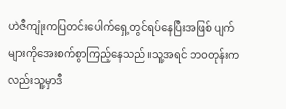ဟဲဇီကျုံးကပြတင်းပေါက်ရှေ့တွင်ရပ်နေပြီးအဖြစ် ပျက်များကိုအေးစက်စွာကြည့်နေသည်။သူ့အရင် ဘဝတုန်းကလည်းသူ့မှာဒီ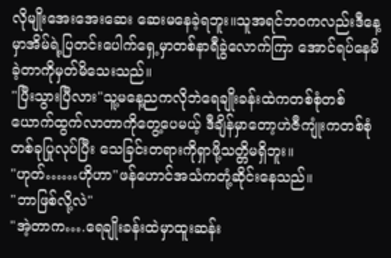လိုမျိုးအေးအေးဆေး ဆေးမနေခဲ့ရဘူး။သူအရင်ဘဝကလည်းဒီနေ့မှာအိမ်ရဲ့ပြတင်းပေါက်ရှေ့မှာတစ်နာရီခွဲလောက်ကြာ အောင်ရပ်နေမိခဲ့တာကိုမှတ်မိသေးသည်။
"ပြီးသွားပြီလား"သူ့မနေ့ညကလိုဘဲရေချိုးခန်းထဲကတစ်စုံတစ်ယောက်ထွက်လာတာကိုတွေ့ပေမယ့် ဒီချိန်မှာတော့ဟဲဇီကျုံးကတစ်စုံတစ်ခုပြုလုပ်ပြီး သေခြင်းတရားကိုရှာဖို့သတ္တိမရှိဘူး။
"ဟုတ်……ဟိုဟာ"ဖန်ဟောင်အသံကတုံ့ဆိုင်းနေသည်။
"ဘာဖြစ်လို့လဲ"
"အဲ့တာက….ရေချိုးခန်းထဲမှာထူးဆန်း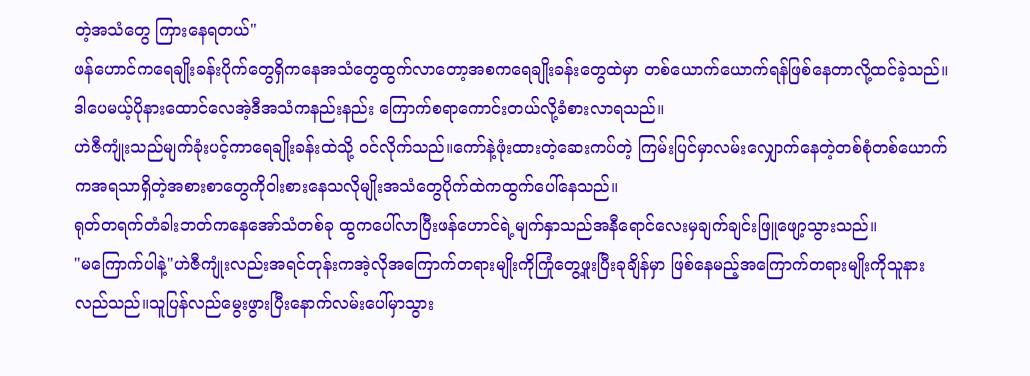တဲ့အသံတွေ ကြားနေရတယ်"
ဖန်ဟောင်ကရေချိုးခန်းပိုက်တွေရှိကနေအသံတွေထွက်လာတော့အစကရေချိုးခန်းတွေထဲမှာ တစ်ယောက်ယောက်ရန်ဖြစ်နေတာလို့ထင်ခဲ့သည်။ဒါပေမယ့်ပိုနားထောင်လေအဲ့ဒီအသံကနည်းနည်း ကြောက်စရာကောင်းတယ်လို့ခံစားလာရသည်။
ဟဲဇီကျုံးသည်မျက်ခုံးပင့်ကာရေချိုးခန်းထဲသို့ ဝင်လိုက်သည်။ကော်နဲ့ဖုံးထားတဲ့ဆေးကပ်တဲ့ ကြမ်းပြင်မှာလမ်းလျှောက်နေတဲ့တစ်စုံတစ်ယောက်ကအရသာရှိတဲ့အစားစာတွေကိုဝါးစားနေသလိုမျိုးအသံတွေပိုက်ထဲကထွက်ပေါ်နေသည်။
ရုတ်တရက်တံခါးဘတ်ကနေအော်သံတစ်ခု ထွကပေါ်လာပြီးဖန်ဟောင်ရဲ့မျက်နှာသည်အနီရောင်လေးမှချက်ချင်းဖြူဖျော့သွားသည်။
"မကြောက်ပါနဲ့"ဟဲဇီကျုံးလည်းအရင်တုန်းကအဲ့လိုအကြောက်တရားမျိုးကိုကြုံတွေ့ဖူးပြီးခုချိန်မှာ ဖြစ်နေမည့်အကြောက်တရားမျိုးကိုသူနားလည်သည်။သူပြန်လည်မွေးဖွားပြီးနောက်လမ်းပေါ်မှာသွား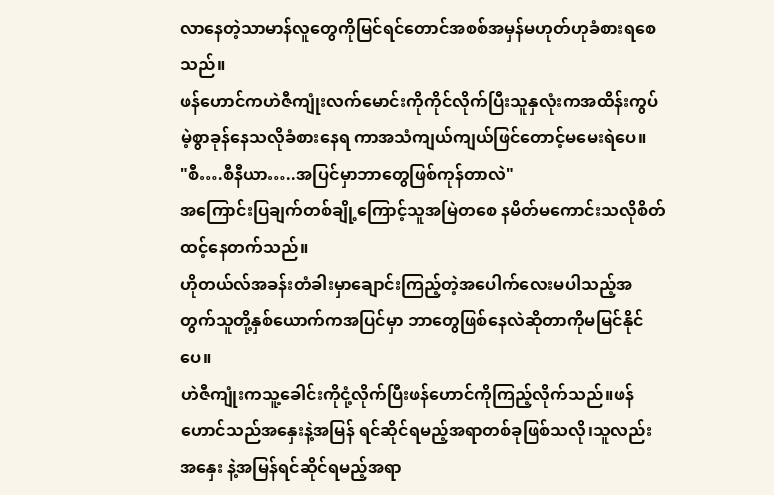လာနေတဲ့သာမာန်လူတွေကိုမြင်ရင်တောင်အစစ်အမှန်မဟုတ်ဟုခံစားရစေသည်။
ဖန်ဟောင်ကဟဲဇီကျုံးလက်မောင်းကိုကိုင်လိုက်ပြီးသူနှလုံးကအထိန်းကွပ်မဲ့စွာခုန်နေသလိုခံစားနေရ ကာအသံကျယ်ကျယ်ဖြင်တောင့်မမေးရဲပေ။
"စီ….စီနီယာ…..အပြင်မှာဘာတွေဖြစ်ကုန်တာလဲ"
အကြောင်းပြချက်တစ်ချို့ကြောင့်သူအမြဲတစေ နမိတ်မကောင်းသလိုစိတ်ထင့်နေတက်သည်။
ဟိုတယ်လ်အခန်းတံခါးမှာချောင်းကြည့်တဲ့အပေါက်လေးမပါသည့်အတွက်သူတို့နှစ်ယောက်ကအပြင်မှာ ဘာတွေဖြစ်နေလဲဆိုတာကိုမမြင်နိုင်ပေ။
ဟဲဇီကျုံးကသူ့ခေါင်းကိုငုံ့လိုက်ပြီးဖန်ဟောင်ကိုကြည့်လိုက်သည်။ဖန်ဟောင်သည်အနှေးနဲ့အမြန် ရင်ဆိုင်ရမည့်အရာတစ်ခုဖြစ်သလို၊သူလည်းအနှေး နဲ့အမြန်ရင်ဆိုင်ရမည့်အရာ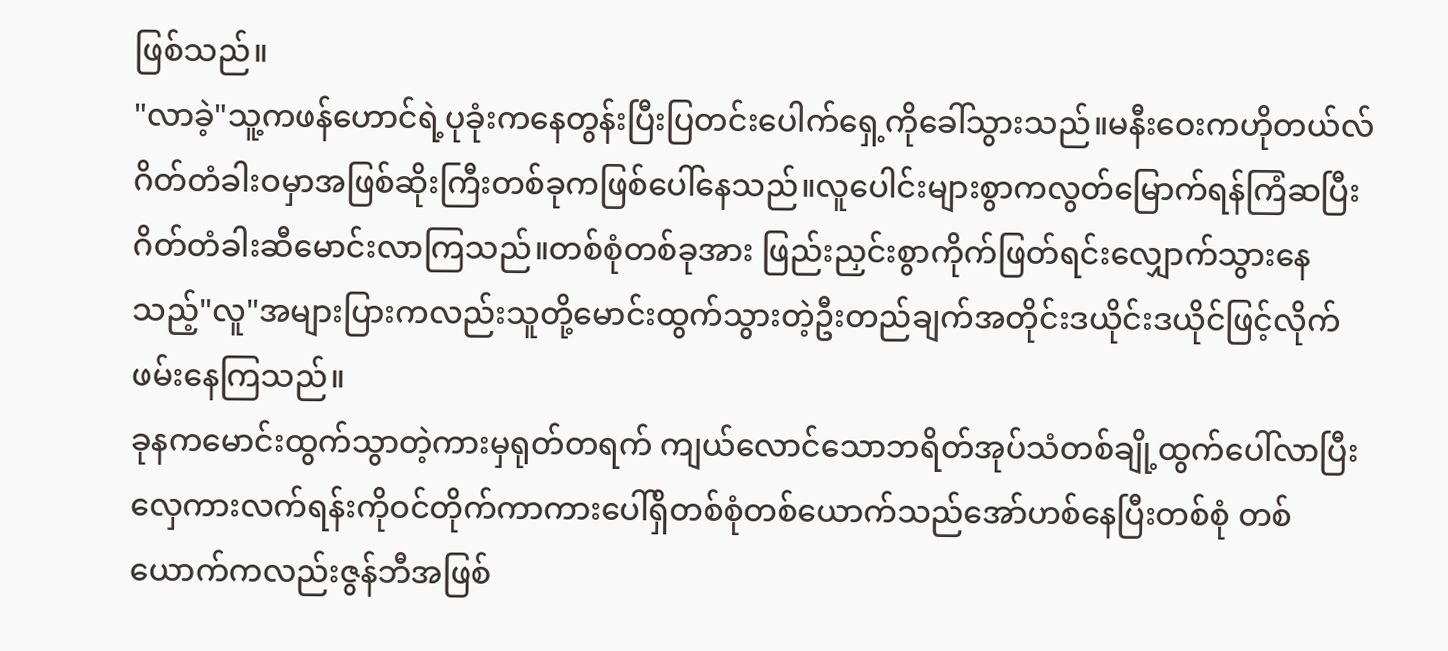ဖြစ်သည်။
"လာခဲ့"သူ့ကဖန်ဟောင်ရဲ့ပုခုံးကနေတွန်းပြီးပြတင်းပေါက်ရှေ့ကိုခေါ်သွားသည်။မနီးဝေးကဟိုတယ်လ်ဂိတ်တံခါးဝမှာအဖြစ်ဆိုးကြီးတစ်ခုကဖြစ်ပေါ်နေသည်။လူပေါင်းများစွာကလွတ်မြောက်ရန်ကြံဆပြီး ဂိတ်တံခါးဆီမောင်းလာကြသည်။တစ်စုံတစ်ခုအား ဖြည်းညှင်းစွာကိုက်ဖြတ်ရင်းလျှောက်သွားနေသည့်"လူ"အများပြားကလည်းသူတို့မောင်းထွက်သွားတဲ့ဦးတည်ချက်အတိုင်းဒယိုင်းဒယိုင်ဖြင့်လိုက်ဖမ်းနေကြသည်။
ခုနကမောင်းထွက်သွာတဲ့ကားမှရုတ်တရက် ကျယ်လောင်သောဘရိတ်အုပ်သံတစ်ချို့ထွက်ပေါ်လာပြီးလှေကားလက်ရန်းကိုဝင်တိုက်ကာကားပေါ်ရှိတစ်စုံတစ်ယောက်သည်အော်ဟစ်နေပြီးတစ်စုံ တစ်ယောက်ကလည်းဇွန်ဘီအဖြစ်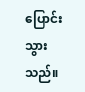ပြောင်းသွားသည်။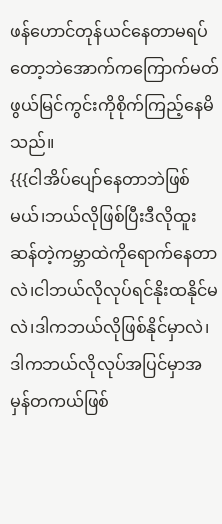ဖန်ဟောင်တုန်ယင်နေတာမရပ်တော့ဘဲအောက်ကကြောက်မတ်ဖွယ်မြင်ကွင်းကိုစိုက်ကြည့်နေမိသည်။
{{{ငါအိပ်ပျော်နေတာဘဲဖြစ်မယ်၊ဘယ်လိုဖြစ်ပြီးဒီလိုထူးဆန်တဲ့ကမ္ဘာထဲကိုရောက်နေတာလဲ၊ငါဘယ်လိုလုပ်ရင်နိုးထနိုင်မလဲ၊ဒါကဘယ်လိုဖြစ်နိုင်မှာလဲ၊ဒါကဘယ်လိုလုပ်အပြင်မှာအမှန်တကယ်ဖြစ်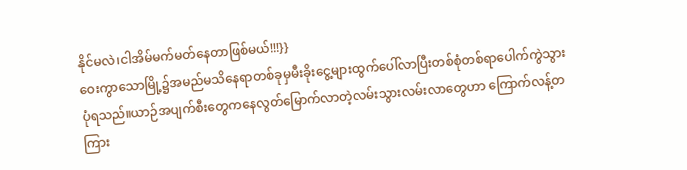နိုင်မလဲ၊ငါအိမ်မက်မတ်နေတာဖြစ်မယ်!!!}}
ဝေးကွာသောမြို့၌အမည်မသိနေရာတစ်ခုမှမီးခိုးငွေ့များထွက်ပေါ်လာပြီးတစ်စုံတစ်ရာပေါက်ကွဲသွားပုံရသည်။ယာဉ်အပျက်စီးတွေကနေလွတ်မြောက်လာတဲ့လမ်းသွားလမ်းလာတွေဟာ ကြောက်လန့်တကြား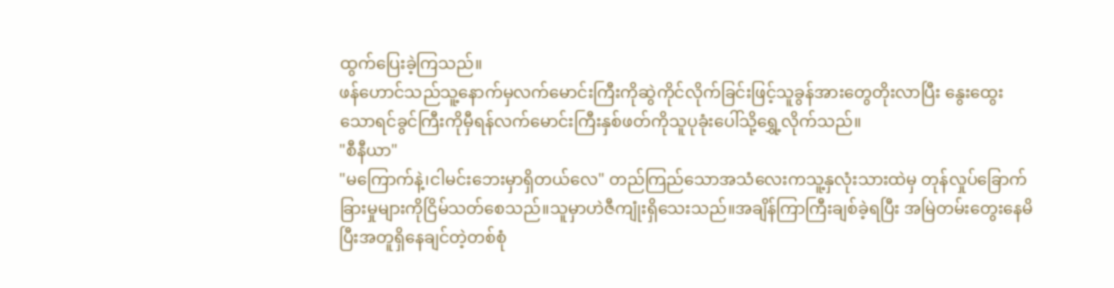ထွက်ပြေးခဲ့ကြသည်။
ဖန်ဟောင်သည်သူ့နောက်မှလက်မောင်းကြီးကိုဆွဲကိုင်လိုက်ခြင်းဖြင့်သူခွန်အားတွေတိုးလာပြီး နွေးထွေးသောရင်ခွင်ကြီးကိုမှီရန်လက်မောင်းကြီးနှစ်ဖတ်ကိုသူပုခုံးပေါ်သို့ရွှေ့လိုက်သည်။
"စီနီယာ"
"မကြောက်နဲ့၊ငါမင်းဘေးမှာရှိတယ်လေ" တည်ကြည်သောအသံလေးကသူ့နှလုံးသားထဲမှ တုန်လှုပ်ခြောက်ခြားမှုများကိုငြိမ်သတ်စေသည်။သူမှာဟဲဇီကျုံးရှိသေးသည်။အချိန်ကြာကြီးချစ်ခဲ့ရပြီး အမြဲတမ်းတွေးနေမိပြီးအတူရှိနေချင်တဲ့တစ်စုံ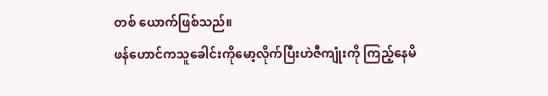တစ် ယောက်ဖြစ်သည်။
ဖန်ဟောင်ကသူခေါင်းကိုမော့လိုက်ပြီးဟဲဇီကျုံးကို ကြည့်နေမိ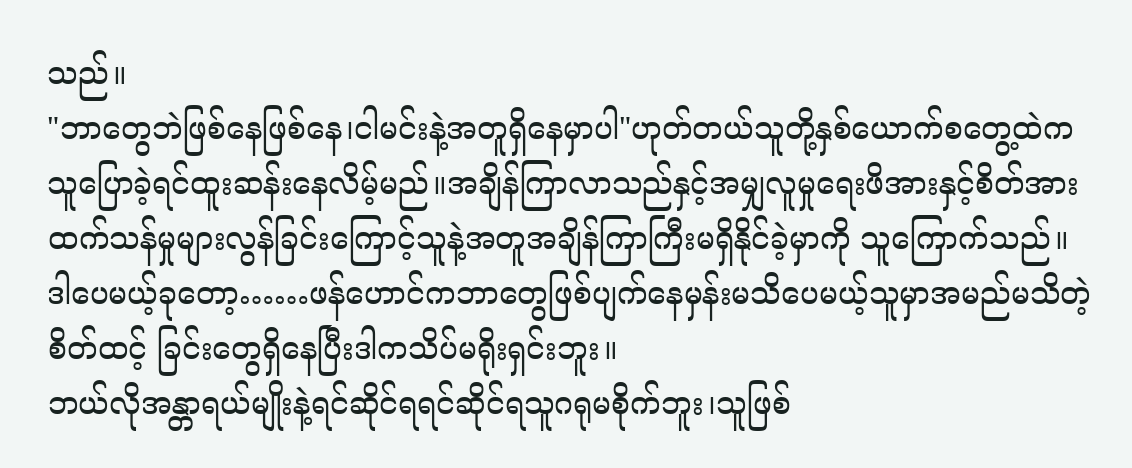သည်။
"ဘာတွေဘဲဖြစ်နေဖြစ်နေ၊ငါမင်းနဲ့အတူရှိနေမှာပါ"ဟုတ်တယ်သူတို့နှစ်ယောက်စတွေ့ထဲကသူပြောခဲ့ရင်ထူးဆန်းနေလိမ့်မည်။အချိန်ကြာလာသည်နှင့်အမျှလူမှုရေးဖိအားနှင့်စိတ်အားထက်သန်မှုများလွန်ခြင်းကြောင့်သူနဲ့အတူအချိန်ကြာကြီးမရှိနိုင်ခဲ့မှာကို သူကြောက်သည်။
ဒါပေမယ့်ခုတော့……ဖန်ဟောင်ကဘာတွေဖြစ်ပျက်နေမှန်းမသိပေမယ့်သူမှာအမည်မသိတဲ့စိတ်ထင့် ခြင်းတွေရှိနေပြီးဒါကသိပ်မရိုးရှင်းဘူး။
ဘယ်လိုအန္တာရယ်မျိုးနဲ့ရင်ဆိုင်ရရင်ဆိုင်ရသူဂရုမစိုက်ဘူး၊သူဖြစ်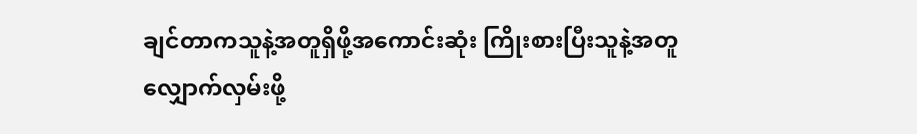ချင်တာကသူနဲ့အတူရှိဖို့အကောင်းဆုံး ကြိုးစားပြီးသူနဲ့အတူလျှောက်လှမ်းဖို့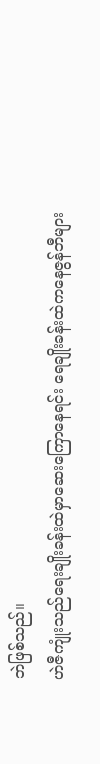ဘဲဖြစ်သည်။
ဟဲဇီကျုံးသည်ရေးချိုးခန်းထဲမှာဆေးကြောနေရင်း ရေချိုးခန်းထဲကနေဇွန်ဘီများ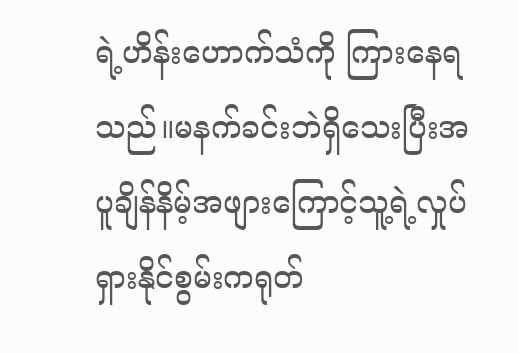ရဲ့ဟိန်းဟောက်သံကို ကြားနေရသည်။မနက်ခင်းဘဲရှိသေးပြီးအပူချိန်နိမ့်အဖျားကြောင့်သူ့ရဲ့လှုပ်ရှားနိုင်စွမ်းကရုတ်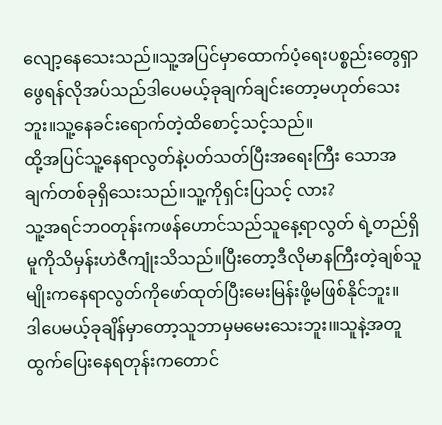လျော့နေသေးသည်။သူ့အပြင်မှာထောက်ပံ့ရေးပစ္စည်းတွေရှာဖွေရန်လိုအပ်သည်ဒါပေမယ့်ခုချက်ချင်းတော့မဟုတ်သေးဘူး။သူ့နေခင်းရောက်တဲ့ထိစောင့်သင့်သည်။
ထို့အပြင်သူ့နေရာလွတ်နဲ့ပတ်သတ်ပြီးအရေးကြီး သောအချက်တစ်ခုရှိသေးသည်။သူ့ကိုရှင်းပြသင့် လား?
သူ့အရင်ဘဝတုန်းကဖန်ဟောင်သည်သူနေ့ရာလွတ် ရဲ့တည်ရှိမူကိုသိမှန်းဟဲဇီကျုံးသိသည်။ပြီးတော့ဒီလိုမာနကြီးတဲ့ချစ်သူမျိုးကနေရာလွတ်ကိုဖော်ထုတ်ပြီးမေးမြန်းဖို့မဖြစ်နိုင်ဘူး။
ဒါပေမယ့်ခုချိန်မှာတော့သူဘာမှမမေးသေးဘူး၊။သူနဲ့အတူထွက်ပြေးနေရတုန်းကတောင်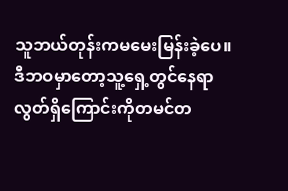သူဘယ်တုန်းကမမေးမြန်းခဲ့ပေ။
ဒီဘဝမှာတော့သူ့ရှေ့တွင်နေရာလွတ်ရှိကြောင်းကိုတမင်တ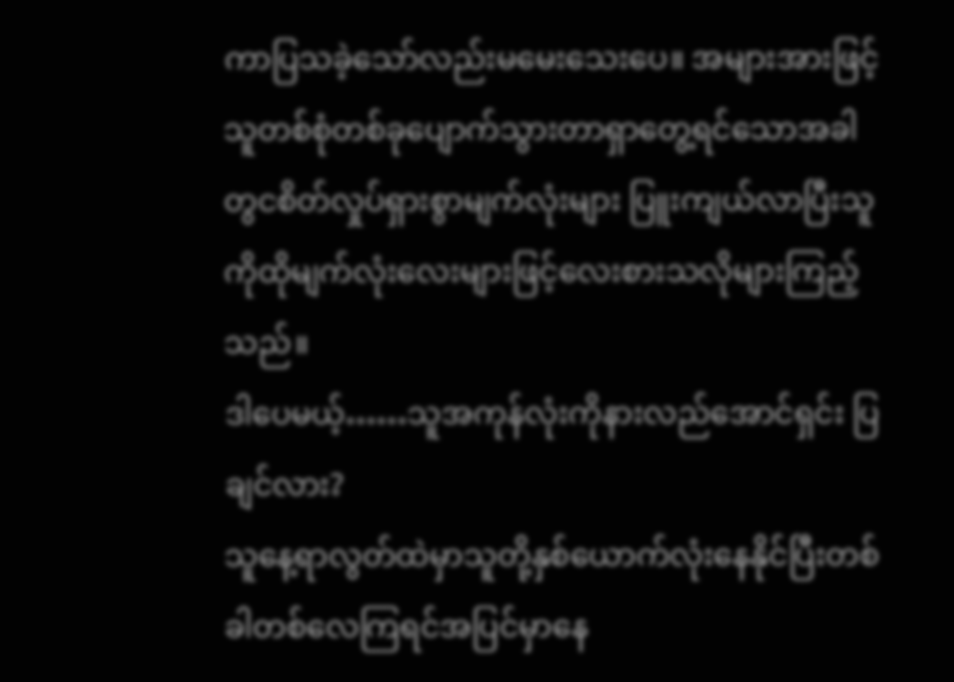ကာပြသခဲ့သော်လည်းမမေးသေးပေ။ အများအားဖြင့်သူတစ်စုံတစ်ခုပျောက်သွားတာရှာတွေ့ရင်သောအခါတွငစိတ်လှုပ်ရှားစွာမျက်လုံးများ ပြူးကျယ်လာပြီးသူကိုထိုမျက်လုံးလေးများဖြင့်လေးစားသလိုများကြည့်သည်။
ဒါပေမယ့်……သူအကုန်လုံးကိုနားလည်အောင်ရှင်း ပြချင်လား?
သူနေ့ရာလွတ်ထဲမှာသူတို့နှစ်ယောက်လုံးနေနိုင်ပြီးတစ်ခါတစ်လေကြရင်အပြင်မှာနေ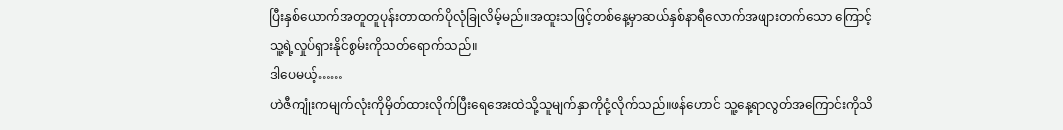ပြီးနှစ်ယောက်အတူတူပုန်းတာထက်ပိုလုံခြုလိမ့်မည်။အထူးသဖြင့်တစ်နေ့မှာဆယ်နှစ်နာရီလောက်အဖျားတက်သော ကြောင့်သူ့ရဲ့လှုပ်ရှားနိုင်စွမ်းကိုသတ်ရောက်သည်။
ဒါပေမယ့်……
ဟဲဇီကျုံးကမျက်လုံးကိုမှိတ်ထားလိုက်ပြီးရေအေးထဲသို့သူမျက်နှာကိုငုံ့လိုက်သည်။ဖန်ဟောင် သူ့နေ့ရာလွတ်အကြောင်းကိုသိ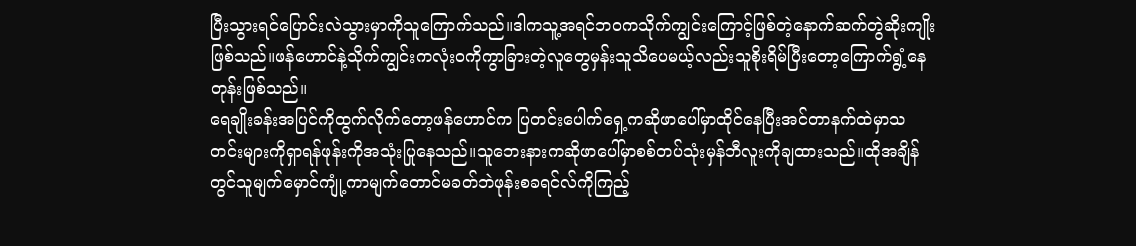ပြီးသွားရင်ပြောင်းလဲသွားမှာကိုသူကြောက်သည်။ဒါကသူ့အရင်ဘဝကသိုက်ကျွင်းကြောင့်ဖြစ်တဲ့နောက်ဆက်တွဲဆိုးကျိုးဖြစ်သည်။ဖန်ဟောင်နဲ့သိုက်ကျွင်းကလုံးဝကိုကွာခြားတဲ့လူတွေမှန်းသူသိပေမယ့်လည်းသူစိုးရိမ်ပြီးတော့ကြောက်ရွံ့နေတုန်းဖြစ်သည်။
ရေချိုးခန်းအပြင်ကိုထွက်လိုက်တော့ဖန်ဟောင်က ပြတင်းပေါက်ရှေ့ကဆိုဖာပေါ်မှာထိုင်နေပြီးအင်တာနက်ထဲမှာသတင်းများကိုရှာရန်ဖုန်းကိုအသုံးပြုနေသည်။သူဘေးနားကဆိုဖာပေါ်မှာစစ်တပ်သုံးမှန်ဘီလူးကိုချထားသည်။ထိုအချိန်တွင်သူမျက်မှောင်ကျုံ့ကာမျက်တောင်မခတ်ဘဲဖုန်းစခရင်လ်ကိုကြည့်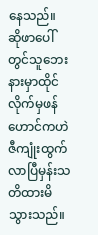နေသည်။
ဆိုဖာပေါ်တွင်သူဘေးနားမှာထိုင်လိုက်မှဖန်ဟောင်ကဟဲဇီကျုံးထွက်လာပြီမှန်းသတိထားမိသွားသည်။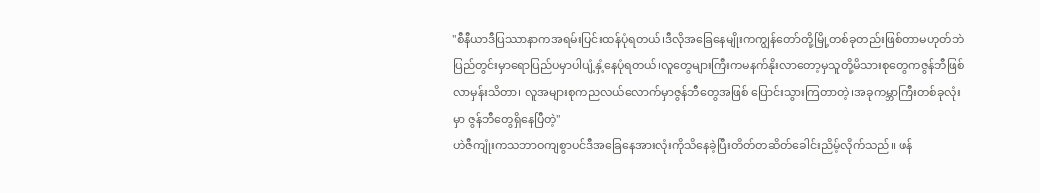"စီနီယာဒီပြဿာနာကအရမ်းပြင်းထန်ပုံရတယ်၊ဒီလိုအခြေနေမျိုးကကျွန်တော်တို့မြို့တစ်ခုတည်းဖြစ်တာမဟုတ်ဘဲပြည်တွင်းမှာရောပြည်ပမှာပါပျံ့နှံ့နေပုံရတယ်၊လူတွေများကြီးကမနက်နိုးလာတော့မှသူတို့မိသားစုတွေကဇွန်ဘီဖြစ်လာမှန်းသိတာ၊ လူအများစုကညလယ်လောက်မှာဇွန်ဘီတွေအဖြစ် ပြောင်းသွားကြတာတဲ့၊အခုကမ္ဘာကြီးတစ်ခုလုံးမှာ ဇွန်ဘီတွေရှိနေပြီတဲ့"
ဟဲဇီကျုံးကသဘာဝကျစွာပင်ဒီအခြေနေအားလုံးကိုသိနေခဲ့ပြီးတိတ်တဆိတ်ခေါင်းညိမ့်လိုက်သည်။ ဖန်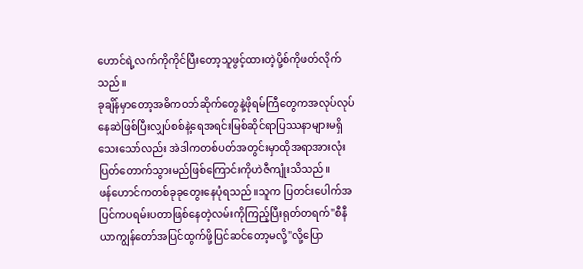ဟောင်ရဲ့လက်ကိုကိုင်ပြီးတော့သူဖွင့်ထားတဲ့ပို့စ်ကိုဖတ်လိုက်သည်။
ခုချိန်မှာတော့အဓိကဝဘ်ဆိုက်တွေနဲ့ဖိုရမ်ကြီတွေကအလုပ်လုပ်နေဆဲဖြစ်ပြီးလျှပ်စစ်နဲ့ရေအရင်းမြစ်ဆိုင်ရာပြဿနာများမရှိသေးသော်လည်း အဲဒါကတစ်ပတ်အတွင်းမှာထိုအရာအားလုံး ပြတ်တောက်သွားမည်ဖြစ်ကြောင်းကိုဟဲဇီကျုံးသိသည်။
ဖန်ဟောင်ကတစ်ခုခုတွေးနေပုံရသည်။သူက ပြတင်းပေါက်အပြင်ကပရမ်းပတာဖြစ်နေတဲ့လမ်းကိုကြည့်ပြီးရုတ်တရက်"စီနီယာကျွန်တော်အပြင်ထွက်ဖို့ပြင်ဆင်တော့မလို့"လို့ပြော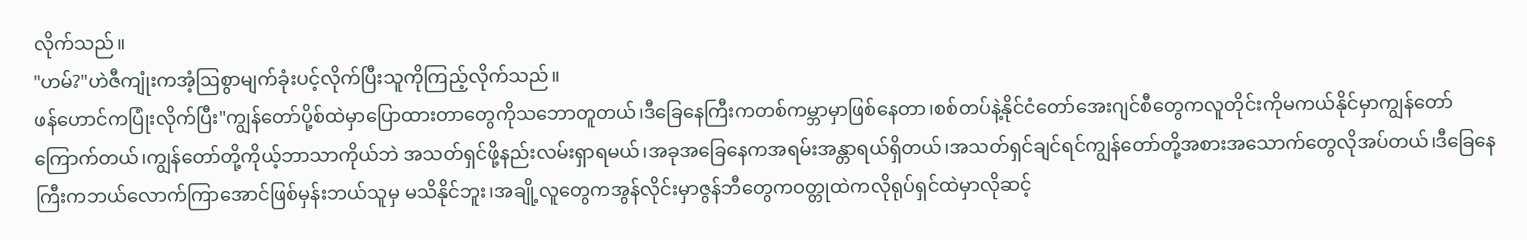လိုက်သည်။
"ဟမ်?"ဟဲဇီကျုံးကအံ့ဩစွာမျက်ခုံးပင့်လိုက်ပြီးသူကိုကြည့်လိုက်သည်။
ဖန်ဟောင်ကပြုံးလိုက်ပြီး"ကျွန်တော်ပို့စ်ထဲမှာပြောထားတာတွေကိုသဘောတူတယ်၊ဒီခြေနေကြီးကတစ်ကမ္ဘာမှာဖြစ်နေတာ၊စစ်တပ်နဲ့နိုင်ငံတော်အေးဂျင်စီတွေကလူတိုင်းကိုမကယ်နိုင်မှာကျွန်တော် ကြောက်တယ်၊ကျွန်တော်တို့ကိုယ့်ဘာသာကိုယ်ဘဲ အသတ်ရှင်ဖို့နည်းလမ်းရှာရမယ်၊အခုအခြေနေကအရမ်းအန္တာရယ်ရှိတယ်၊အသတ်ရှင်ချင်ရင်ကျွန်တော်တို့အစားအသောက်တွေလိုအပ်တယ်၊ဒီခြေနေကြီးကဘယ်လောက်ကြာအောင်ဖြစ်မှန်းဘယ်သူမှ မသိနိုင်ဘူး၊အချို့လူတွေကအွန်လိုင်းမှာဇွန်ဘီတွေကဝတ္တုထဲကလိုရုပ်ရှင်ထဲမှာလိုဆင့်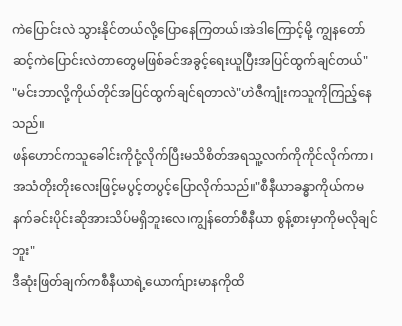ကဲပြောင်းလဲ သွားနိုင်တယ်လို့ပြောနေကြတယ်၊အဲဒါကြောင့်မို့ ကျွနတော်ဆင့်ကဲပြောင်းလဲတာတွေမဖြစ်ခင်အခွင့်ရေးယူပြီးအပြင်ထွက်ချင်တယ်"
"မင်းဘာလို့ကိုယ်တိုင်အပြင်ထွက်ချင်ရတာလဲ"ဟဲဇီကျုံးကသူကိုကြည့်နေသည်။
ဖန်ဟောင်ကသူခေါင်းကိုငုံ့လိုက်ပြီးမသိစိတ်အရသူ့လက်ကိုကိုင်လိုက်ကာ၊အသံတိုးတိုးလေးဖြင့်မပွင့်တပွင့်ပြောလိုက်သည်။"စီနီယာခန္ဓာကိုယ်ကမနက်ခင်းပိုင်းဆိုအားသိပ်မရှိဘူးလေ၊ကျွန်တော်စီနီယာ စွန့်စားမှာကိုမလိုချင်ဘူး"
ဒီဆုံးဖြတ်ချက်ကစီနီယာရဲ့ယောက်ျားမာနကိုထိ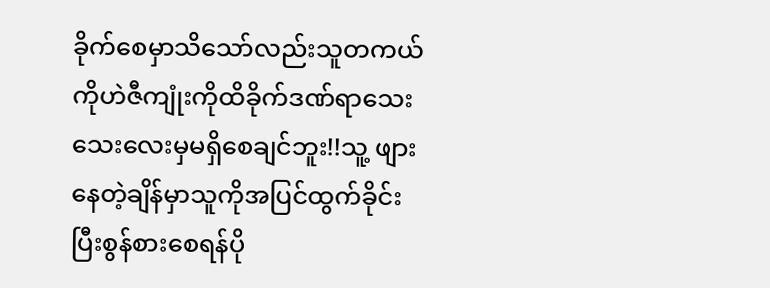ခိုက်စေမှာသိသော်လည်းသူတကယ်ကိုဟဲဇီကျုံးကိုထိခိုက်ဒဏ်ရာသေးသေးလေးမှမရှိစေချင်ဘူး!!သူ့ ဖျားနေတဲ့ချိန်မှာသူကိုအပြင်ထွက်ခိုင်းပြီးစွန်စားစေရန်ပို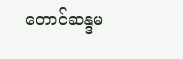တောင်ဆန္ဒမ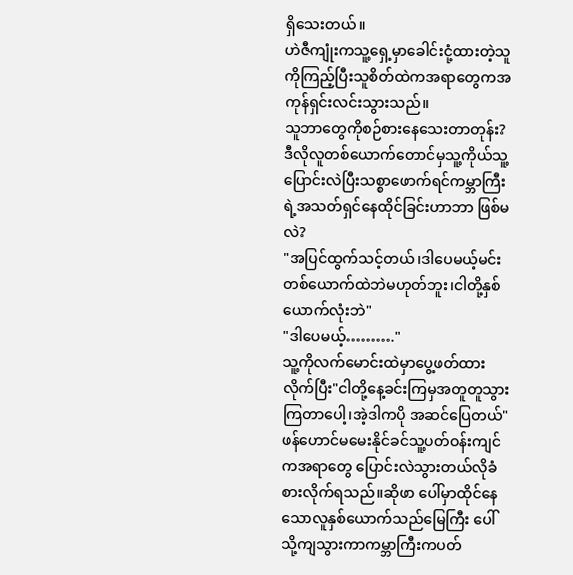ရှိသေးတယ်။
ဟဲဇီကျုံးကသူ့ရှေ့မှာခေါင်းငုံ့ထားတဲ့သူကိုကြည့်ပြီးသူစိတ်ထဲကအရာတွေကအကုန်ရှင်းလင်းသွားသည်။
သူဘာတွေကိုစဉ်စားနေသေးတာတုန်း?ဒီလိုလူတစ်ယောက်တောင်မှသူ့ကိုယ်သူ့ပြောင်းလဲပြီးသစ္စာဖောက်ရင်ကမ္ဘာကြီးရဲ့အသတ်ရှင်နေထိုင်ခြင်းဟာဘာ ဖြစ်မလဲ?
"အပြင်ထွက်သင့်တယ်၊ဒါပေမယ့်မင်းတစ်ယောက်ထဲဘဲမဟုတ်ဘူး၊ငါတို့နှစ်ယောက်လုံးဘဲ"
"ဒါပေမယ့်………."
သူ့ကိုလက်မောင်းထဲမှာပွေ့ဖတ်ထားလိုက်ပြီး"ငါတို့နေ့ခင်းကြမှအတူတူသွားကြတာပေါ့၊အဲ့ဒါကပို အဆင်ပြေတယ်"
ဖန်ဟောင်မမေးနိုင်ခင်သူ့ပတ်ဝန်းကျင်ကအရာတွေ ပြောင်းလဲသွားတယ်လိုခံစားလိုက်ရသည်။ဆိုဖာ ပေါ်မှာထိုင်နေသောလူနှစ်ယောက်သည်မြေကြီး ပေါ်သို့ကျသွားကာကမ္ဘာကြီးကပတ်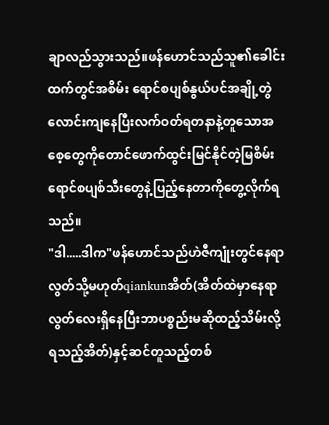ချာလည်သွားသည်။ဖန်ဟောင်သည်သူ၏ခေါင်းထက်တွင်အစိမ်း ရောင်စပျစ်နွယ်ပင်အချို့တွဲလောင်းကျနေပြီးလက်ဝတ်ရတနာနဲ့တူသောအစေ့တွေကိုတောင်ဖောက်ထွင်းမြင်နိုင်တဲ့မြစိမ်းရောင်စပျစ်သီးတွေနဲ့ပြည့်နေတာကိုတွေ့လိုက်ရသည်။
"ဒါ.....ဒါက"ဖန်ဟောင်သည်ဟဲဇီကျုံးတွင်နေရာလွတ်သို့မဟုတ်qiankunအိတ်(အိတ်ထဲမှာနေရာလွတ်လေးရှိနေပြီးဘာပစ္စည်းမဆိုထည့်သိမ်းလို့ရသည့်အိတ်)နှင့်ဆင်တူသည့်တစ်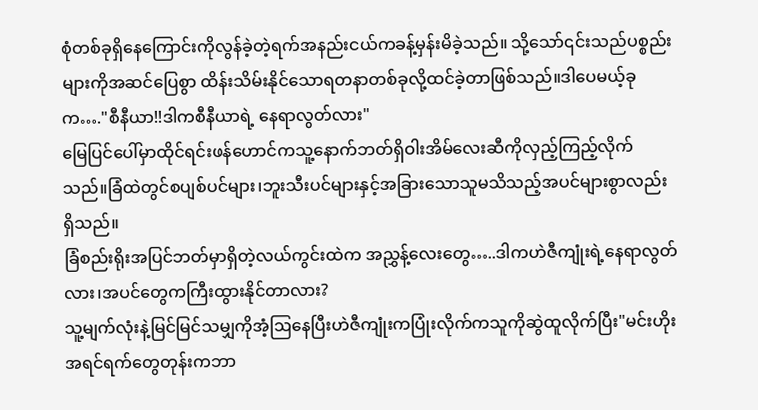စုံတစ်ခုရှိနေကြောင်းကိုလွန်ခဲ့တဲ့ရက်အနည်းငယ်ကခန့်မှန်းမိခဲ့သည်။ သို့သော်၎င်းသည်ပစ္စည်းများကိုအဆင်ပြေစွာ ထိန်းသိမ်းနိုင်သောရတနာတစ်ခုလို့ထင်ခဲ့တာဖြစ်သည်။ဒါပေမယ့်ခုက…."စီနီယာ!!ဒါကစီနီယာရဲ့ နေရာလွတ်လား"
မြေပြင်ပေါ်မှာထိုင်ရင်းဖန်ဟောင်ကသူ့နောက်ဘတ်ရှိဝါးအိမ်လေးဆီကိုလှည့်ကြည့်လိုက်သည်။ခြံထဲတွင်စပျစ်ပင်များ၊ဘူးသီးပင်များနှင့်အခြားသောသူမသိသည့်အပင်များစွာလည်းရှိသည်။
ခြံစည်းရိုးအပြင်ဘတ်မှာရှိတဲ့လယ်ကွင်းထဲက အညွှန့်လေးတွေ…..ဒါကဟဲဇီကျုံးရဲ့နေရာလွတ် လား၊အပင်တွေကကြီးထွားနိုင်တာလား?
သူ့မျက်လုံးနဲ့မြင်မြင်သမျှကိုအံ့ဩနေပြီးဟဲဇီကျုံးကပြုံးလိုက်ကသူကိုဆွဲထူလိုက်ပြီး"မင်းဟိုးအရင်ရက်တွေတုန်းကဘာ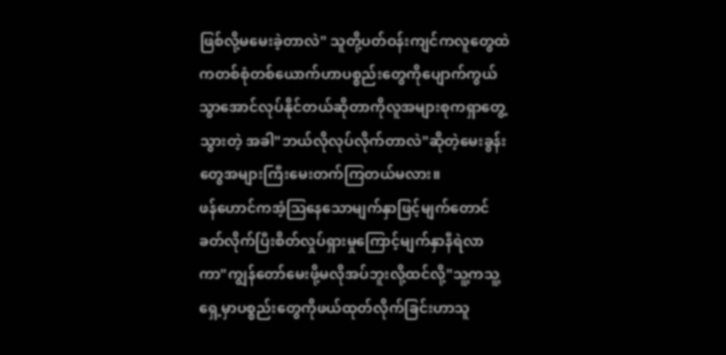ဖြစ်လို့မမေးခဲ့တာလဲ" သူတို့ပတ်ဝန်းကျင်ကလူတွေထဲကတစ်စုံတစ်ယောက်ဟာပစ္စည်းတွေကိုပျောက်ကွယ်သွာအောင်လုပ်နိုင်တယ်ဆိုတာကိုလူအများစုကရှာတွေ့သွားတဲ့ အခါ"ဘယ်လိုလုပ်လိုက်တာလဲ"ဆိုတဲ့မေးခွန်းတွေအများကြီးမေးတက်ကြတယ်မလား။
ဖန်ဟောင်ကအံ့ဩနေသောမျက်နှာဖြင့်မျက်တောင်ခတ်လိုက်ပြီးစိတ်လှုပ်ရှားမှုကြောင့်မျက်နှာနီရဲလာကာ"ကျွန်တော်မေးဖို့မလိုအပ်ဘူးလို့ထင်လို့"သူ့ကသူ့ရှေ့မှာပစ္စည်းတွေကိုဖယ်ထုတ်လိုက်ခြင်းဟာသူ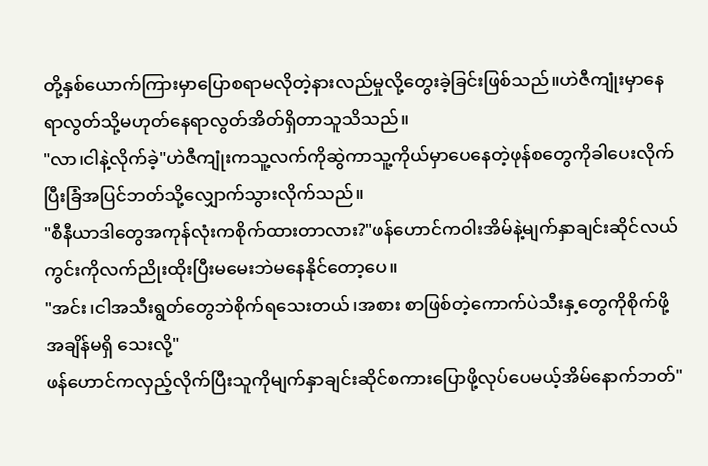တို့နှစ်ယောက်ကြားမှာပြောစရာမလိုတဲ့နားလည်မှုလို့တွေးခဲ့ခြင်းဖြစ်သည်။ဟဲဇီကျုံးမှာနေရာလွတ်သို့မဟုတ်နေရာလွတ်အိတ်ရှိတာသူသိသည်။
"လာ၊ငါနဲ့လိုက်ခဲ့"ဟဲဇီကျုံးကသူ့လက်ကိုဆွဲကာသူ့ကိုယ်မှာပေနေတဲ့ဖုန်စတွေကိုခါပေးလိုက်ပြီးခြံအပြင်ဘတ်သို့လျှောက်သွားလိုက်သည်။
"စီနီယာဒါတွေအကုန်လုံးကစိုက်ထားတာလား?"ဖန်ဟောင်ကဝါးအိမ်နဲ့မျက်နှာချင်းဆိုင်လယ်ကွင်းကိုလက်ညိုးထိုးပြီးမမေးဘဲမနေနိုင်တော့ပေ။
"အင်း၊ငါအသီးရွတ်တွေဘဲစိုက်ရသေးတယ်၊အစား စာဖြစ်တဲ့ကောက်ပဲသီးနှ့တွေကိုစိုက်ဖို့အချိန်မရှိ သေးလို့"
ဖန်ဟောင်ကလှည့်လိုက်ပြီးသူကိုမျက်နှာချင်းဆိုင်စကားပြောဖို့လုပ်ပေမယ့်အိမ်နောက်ဘတ်"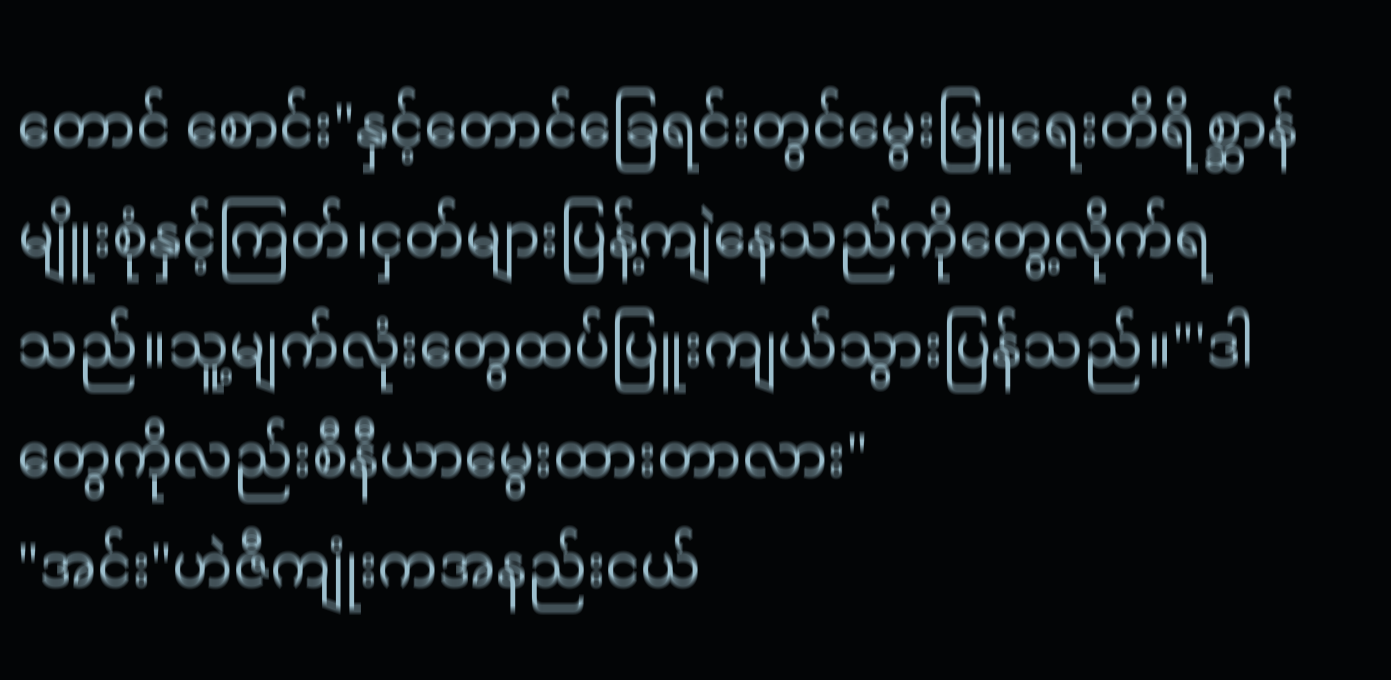တောင် စောင်း"နှင့်တောင်ခြေရင်းတွင်မွေးမြူရေးတိရိစ္ဆာန် မျိူးစုံနှင့်ကြတ်၊ငှတ်များပြန့်ကျဲနေသည်ကိုတွေ့လိုက်ရသည်။သူ့မျက်လုံးတွေထပ်ပြူးကျယ်သွားပြန်သည်။"'ဒါတွေကိုလည်းစီနီယာမွေးထားတာလား"
"အင်း"ဟဲဇီကျုံးကအနည်းငယ်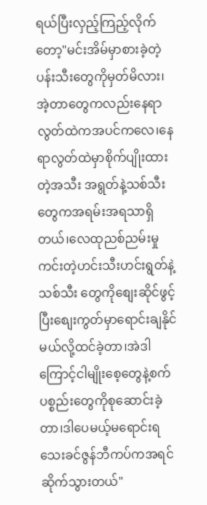ရယ်ပြီးလှည့်ကြည့်လိုက်တော့"မင်းအိမ်မှာစားခဲ့တဲ့ပန်းသီးတွေကိုမှတ်မိလား၊အဲ့တာတွေကလည်းနေရာလွတ်ထဲကအပင်ကလေ၊နေရာလွတ်ထဲမှာစိုက်ပျိုးထားတဲ့အသီး အရွတ်နဲ့သစ်သီးတွေကအရမ်းအရသာရှိတယ်၊လေထုညစ်ညမ်းမှုကင်းတဲ့ဟင်းသီးဟင်းရွတ်နဲ့သစ်သီး တွေကိုစျေးဆိုင်ဖွင့်ပြီးစျေးကွတ်မှာရောင်းချနိုင်မယ်လို့ထင်ခဲ့တာ၊အဲဒါကြောင့်ငါမျိုးစေ့တွေနဲ့စက်ပစ္စည်းတွေကိုစုဆောင်းခဲ့တာ၊ဒါပေမယ့်မရောင်းရသေးခင်ဇွန်ဘီကပ်ကအရင်ဆိုက်သွားတယ်"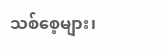သစ်စေ့များ၊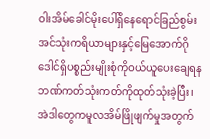ဝါးအိမ်ခေါင်မိုးပေါ်ရှိနေရောင်ခြည်စွမ်းအင်သုံးကရိယာများနှင့်မြေအောက်ဂိုဒေါင်ရှိပစ္စည်းမျိုးစုံကိုဝယ်ယူပေးချေရနဘဏ်ကတ်သုံးကတ်ကိုထုတ်သုံးခဲ့ပြီး၊အဲဒါတွေကမူလအိမ်ဖြိုဖျက်မှုအတွက်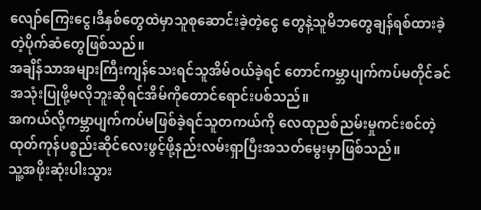လျော်ကြေးငွေ၊ဒီနှစ်တွေထဲမှာသူစုဆောင်းခဲ့တဲ့ငွေ တွေနဲ့သူမိဘတွေချန်ရစ်ထားခဲ့တဲ့ပိုက်ဆံတွေဖြစ်သည်။
အချိန်သာအများကြီးကျန်သေးရင်သူအိမ်ဝယ်ခဲ့ရင် တောင်ကမ္ဘာပျက်ကပ်မတိုင်ခင်အသုံးပြုဖို့မလိုဘူးဆိုရင်အိမ်ကိုတောင်ရောင်းပစ်သည်။
အကယ်လို့ကမ္ဘာပျက်ကပ်မဖြစ်ခဲ့ရင်သူတကယ်ကို လေထုညစ်ညမ်းမှုကင်းစင်တဲ့ထုတ်ကုန်ပစ္စည်းဆိုင်လေးဖွင့်ဖို့နည်းလမ်းရှာပြီးအသတ်မွေးမှာဖြစ်သည်။
သူ့အဖိုးဆုံးပါးသွား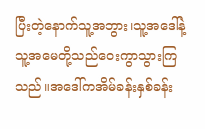ပြီးတဲ့နောက်သူ့အဘွား၊သူ့အဒေါ်နဲ့သူ့အမေတို့သည်ဝေးကွာသွားကြသည်။အဒေါ်ကအိမ်ခန်းနှစ်ခန်း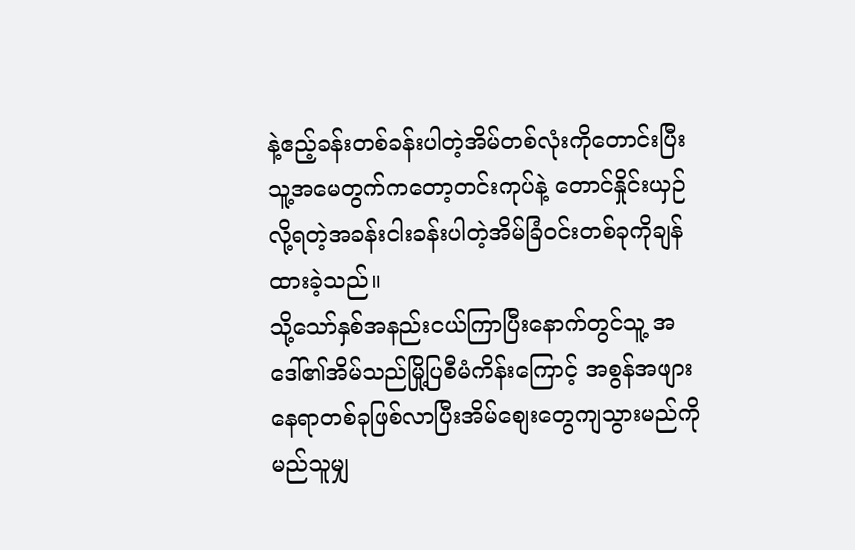နဲ့ဧည့်ခန်းတစ်ခန်းပါတဲ့အိမ်တစ်လုံးကိုတောင်းပြီးသူ့အမေတွက်ကတော့တင်းကုပ်နဲ့ တောင်နှိုင်းယှဉ်လို့ရတဲ့အခန်းငါးခန်းပါတဲ့အိမ်ခြံဝင်းတစ်ခုကိုချန်ထားခဲ့သည်။
သို့သော်နှစ်အနည်းငယ်ကြာပြီးနောက်တွင်သူ့ အဒေါ်၏အိမ်သည်မြို့ပြစီမံကိန်းကြောင့် အစွန်အဖျားနေရာတစ်ခုဖြစ်လာပြီးအိမ်စျေးတွေကျသွားမည်ကိုမည်သူမျှ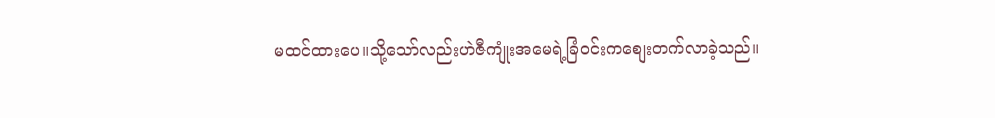မထင်ထားပေ။သို့သော်လည်းဟဲဇီကျုံးအမေရဲ့ခြံဝင်းကစျေးတက်လာခဲ့သည်။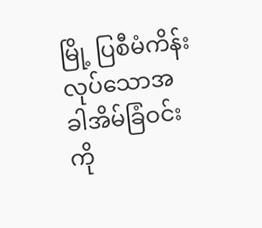မြို့ ပြစီမံကိန်းလုပ်သောအခါအိမ်ခြံဝင်းကို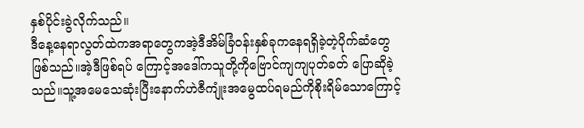နှစ်ပိုင်းခွဲလိုက်သည်။
ဒီနေ့နေရာလွတ်ထဲကအရာတွေကအဲ့ဒီအိမ်ခြံဝန်းနှစ်ခုကနေရရှိခဲ့တဲ့ပိုက်ဆံတွေဖြစ်သည်။အဲ့ဒီဖြစ်ရပ် ကြောင့်အဒေါ်ကသူတို့ကိုဗြောင်ကျကျပုတ်ခတ် ပြောဆိုခဲ့သည်။သူ့အမေသေဆုံးပြီးနောက်ဟဲဇီကျုံးအမွေထပ်ရမည်ကိုစိုးရိမ်သောကြောင့်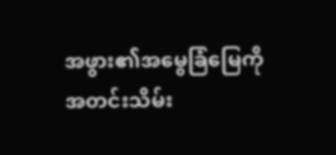အဖွား၏အမွေခြံမြေကိုအတင်းသိမ်း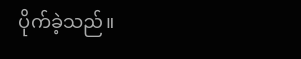ပိုက်ခဲ့သည်။